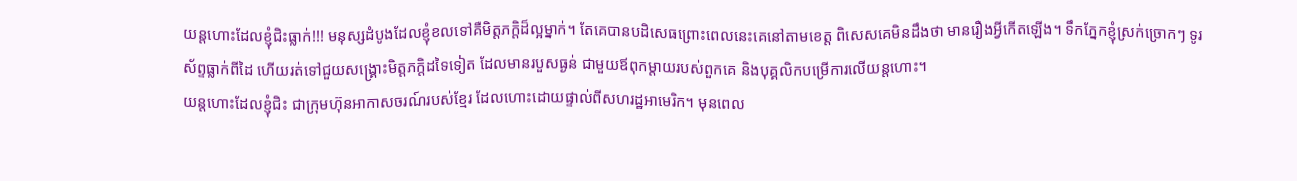យន្តហោះដែលខ្ញុំជិះធ្លាក់!!! មនុស្សដំបូងដែលខ្ញុំខលទៅគឺមិត្តភក្តិដ៏ល្អម្នាក់។ តែគេបានបដិសេធព្រោះពេលនេះគេនៅតាមខេត្ត ពិសេសគេមិនដឹងថា មានរឿងអ្វីកើតឡើង។ ទឹកភ្នែកខ្ញុំស្រក់ច្រោកៗ ទូរស័ព្ទធ្លាក់ពីដៃ ហើយរត់ទៅជួយសង្រ្គោះមិត្តភក្តិដទៃទៀត ដែលមានរបួសធ្ងន់ ជាមួយឪពុកម្តាយរបស់ពួកគេ និងបុគ្គលិកបម្រើការលើយន្តហោះ។
យន្តហោះដែលខ្ញុំជិះ ជាក្រុមហ៊ុនអាកាសចរណ៍របស់ខ្មែរ ដែលហោះដោយផ្ទាល់ពីសហរដ្ឋអាមេរិក។ មុនពេល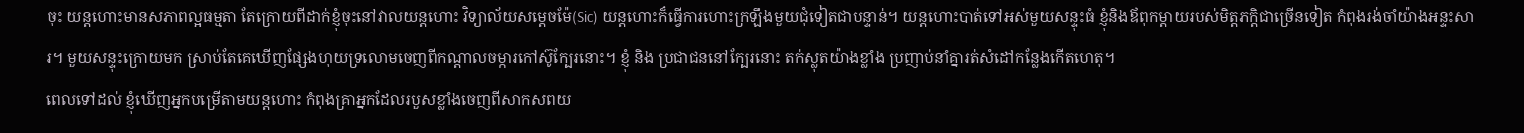ចុះ យន្តហោះមានសភាពល្អធម្មតា តែក្រោយពីដាក់ខ្ញុំចុះនៅវាលយន្តហោះ វិទ្យាល័យសម្តេចម៉ែ(Sic) យន្តហោះក៏ធ្វើការហោះក្រឡឹងមួយជុំទៀតជាបន្ទាន់។ យន្តហោះបាត់ទៅអស់មួយសន្ទុះធំ ខ្ញុំនិងឪពុកម្តាយរបស់មិត្តភក្តិជាច្រើនទៀត កំពុងរង់ចាំយ៉ាងអន្ទះសារ។ មួយសន្ទុះក្រោយមក ស្រាប់តែគេឃើញផ្សែងហុយទ្រលោមចេញពីកណ្តាលចម្ការកៅស៊ូក្បែរនោះ។ ខ្ញុំ និង ប្រជាជននៅក្បែរនោះ តក់ស្លុតយ៉ាងខ្លាំង ប្រញាប់នាំគ្នារត់សំដៅកន្លែងកើតហេតុ។
ពេលទៅដល់ ខ្ញុំឃើញអ្នកបម្រើតាមយន្តហោះ កំពុងគ្រាអ្នកដែលរបួសខ្លាំងចេញពីសាកសពយ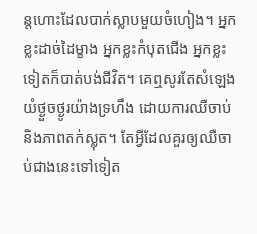ន្តហោះដែលបាក់ស្លាបមួយចំហៀង។ អ្នកខ្លះដាច់ដៃម្ខាង អ្នកខ្លះកំបុតជើង អ្នកខ្លះទៀតក៏បាត់បង់ជីវិត។ គេឮសូរតែសំឡេងយំថ្ងួចថ្ងូរយ៉ាងទ្រហឹង ដោយការឈឺចាប់ និងភាពតក់ស្លុត។ តែអ្វីដែលគួរឲ្យឈឺចាប់ជាងនេះទៅទៀត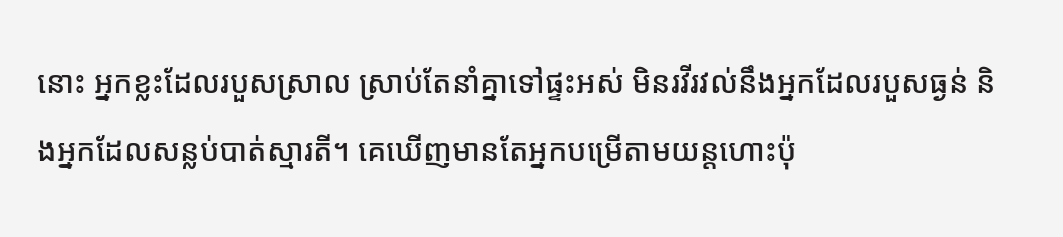នោះ អ្នកខ្លះដែលរបួសស្រាល ស្រាប់តែនាំគ្នាទៅផ្ទះអស់ មិនរវីរវល់នឹងអ្នកដែលរបួសធ្ងន់ និងអ្នកដែលសន្លប់បាត់ស្មារតី។ គេឃើញមានតែអ្នកបម្រើតាមយន្តហោះប៉ុ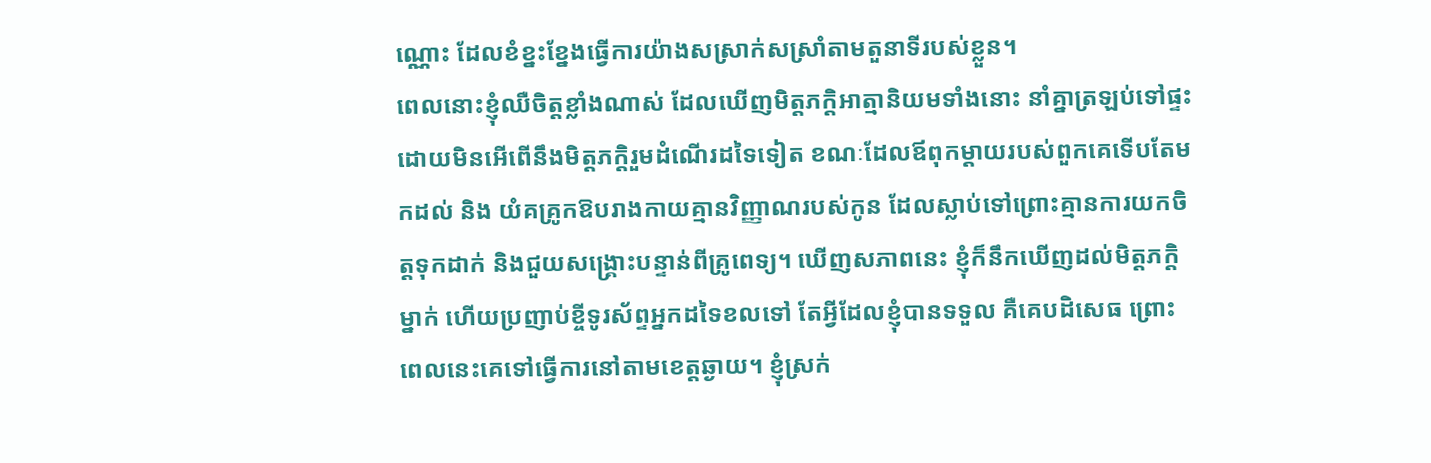ណ្ណោះ ដែលខំខ្នះខ្នែងធ្វើការយ៉ាងសស្រាក់សស្រាំតាមតួនាទីរបស់ខ្លួន។
ពេលនោះខ្ញុំឈឺចិត្តខ្លាំងណាស់ ដែលឃើញមិត្តភក្តិអាត្មានិយមទាំងនោះ នាំគ្នាត្រឡប់ទៅផ្ទះដោយមិនអើពើនឹងមិត្តភក្តិរួមដំណើរដទៃទៀត ខណៈដែលឪពុកម្តាយរបស់ពួកគេទើបតែមកដល់ និង យំគគ្រូកឱបរាងកាយគ្មានវិញ្ញាណរបស់កូន ដែលស្លាប់ទៅព្រោះគ្មានការយកចិត្តទុកដាក់ និងជួយសង្រ្គោះបន្ទាន់ពីគ្រូពេទ្យ។ ឃើញសភាពនេះ ខ្ញុំក៏នឹកឃើញដល់មិត្តភក្តិម្នាក់ ហើយប្រញាប់ខ្ចីទូរស័ព្ទអ្នកដទៃខលទៅ តែអ្វីដែលខ្ញុំបានទទួល គឺគេបដិសេធ ព្រោះពេលនេះគេទៅធ្វើការនៅតាមខេត្តឆ្ងាយ។ ខ្ញុំស្រក់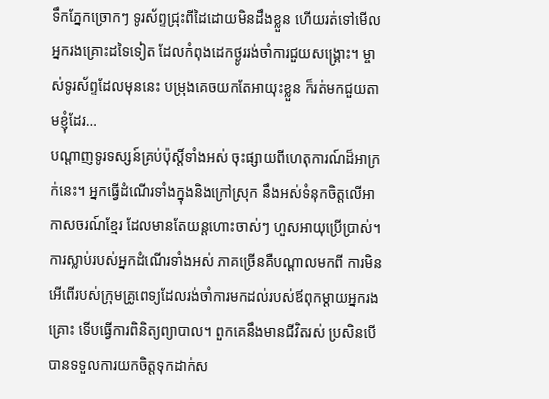ទឹកភ្នែកច្រោកៗ ទូរស័ព្ទជ្រុះពីដៃដោយមិនដឹងខ្លួន ហើយរត់ទៅមើលអ្នករងគ្រោះដទៃទៀត ដែលកំពុងដេកថ្ងូររង់ចាំការជួយសង្រ្គោះ។ ម្ចាស់ទូរស័ព្ទដែលមុននេះ បម្រុងគេចយកតែអាយុះខ្លួន ក៏រត់មកជួយតាមខ្ញុំដែរ…
បណ្តាញទូរទស្សន៍គ្រប់ប៉ុស្តិ៍ទាំងអស់ ចុះផ្សាយពីហេតុការណ៍ដ៏អាក្រក់នេះ។ អ្នកធ្វើដំណើរទាំងក្នុងនិងក្រៅស្រុក នឹងអស់ទំនុកចិត្តលើអាកាសចរណ៍ខ្មែរ ដែលមានតែយន្តហោះចាស់ៗ ហួសអាយុប្រើប្រាស់។ ការស្លាប់របស់អ្នកដំណើរទាំងអស់ ភាគច្រើនគឺបណ្តាលមកពី ការមិនអើពើរបស់ក្រុមគ្រូពេទ្យដែលរង់ចាំការមកដល់របស់ឪពុកម្តាយអ្នករងគ្រោះ ទើបធ្វើការពិនិត្យព្យាបាល។ ពួកគេនឹងមានជីវិតរស់ ប្រសិនបើបានទទួលការយកចិត្តទុកដាក់ស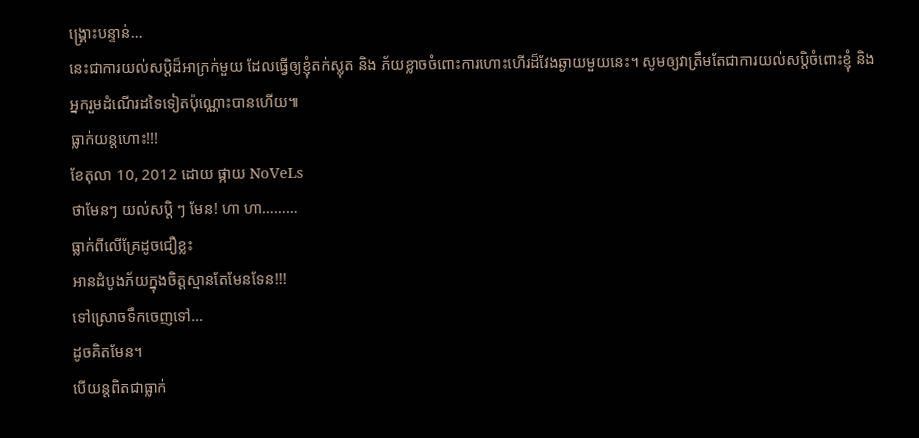ង្គ្រោះបន្ទាន់…
នេះជាការយល់សប្តិដ៏អាក្រក់មួយ ដែលធ្វើឲ្យខ្ញុំតក់ស្លុត និង ភ័យខ្លាចចំពោះការហោះហើរដ៏វែងឆ្ងាយមួយនេះ។ សូមឲ្យវាត្រឹមតែជាការយល់សប្តិចំពោះខ្ញុំ និង អ្នករួមដំណើរដទៃទៀតប៉ុណ្ណោះបានហើយ៕
ធ្លាក់យន្តហោះ!!!
ខែតុលា 10, 2012 ដោយ ផ្កាយ NoVeLs
ថាមែនៗ យល់សប្តិ ៗ មែន! ហា ហា………
ធ្លាក់ពីលើគ្រែដូចជឿខ្លះ
អានដំបូងភ័យក្នុងចិត្តស្មានតែមែនទែន!!!
ទៅស្រោចទឹកចេញទៅ…
ដូចគិតមែន។
បើយន្តពិតជាធ្លាក់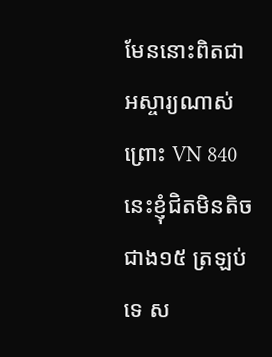មែននោះពិតជាអស្ចារ្យណាស់ ព្រោះ VN 840 នេះខ្ញុំជិតមិនតិចជាង១៥ ត្រឡប់ទេ ស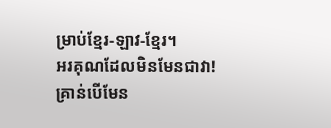ម្រាប់ខ្មែរ-ឡាវ-ខ្មែរ។
អរគុណដែលមិនមែនជាវា!
គ្រាន់បើមែន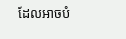ដែលអាចបំ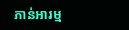ភាន់អារម្ម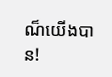ណ៏យើងបាន!